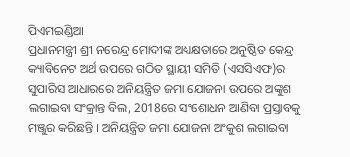ପିଏମଇଣ୍ଡିଆ
ପ୍ରଧାନମନ୍ତ୍ରୀ ଶ୍ରୀ ନରେନ୍ଦ୍ର ମୋଦୀଙ୍କ ଅଧ୍ୟକ୍ଷତାରେ ଅନୁଷ୍ଠିତ କେନ୍ଦ୍ର କ୍ୟାବିନେଟ ଅର୍ଥ ଉପରେ ଗଠିତ ସ୍ଥାୟୀ ସମିତି (ଏସସିଏଫ)ର ସୁପାରିସ ଆଧାରରେ ଅନିୟନ୍ତ୍ରିତ ଜମା ଯୋଜନା ଉପରେ ଅଙ୍କୁଶ ଲଗାଇବା ସଂକ୍ରାନ୍ତ ବିଲ, 2018ରେ ସଂଶୋଧନ ଆଣିବା ପ୍ରସ୍ତାବକୁ ମଞ୍ଜୁର କରିଛନ୍ତି । ଅନିୟନ୍ତ୍ରିତ ଜମା ଯୋଜନା ଅଂକୁଶ ଲଗାଇବା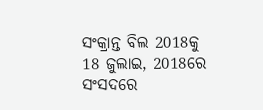ସଂକ୍ରାନ୍ତ ବିଲ 2018କୁ 18 ଜୁଲାଇ, 2018ରେ ସଂସଦରେ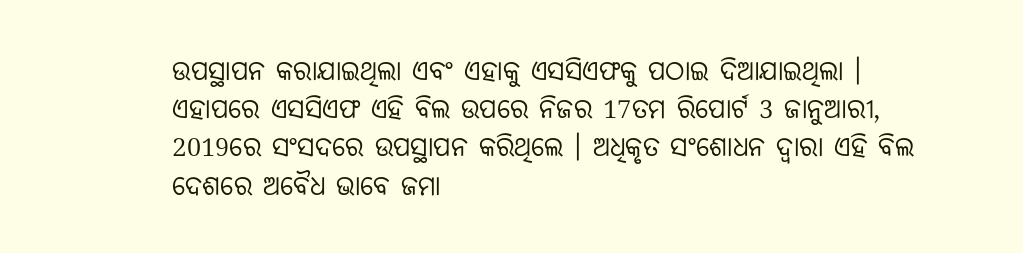ଉପସ୍ଥାପନ କରାଯାଇଥିଲା ଏବଂ ଏହାକୁ ଏସସିଏଫକୁ ପଠାଇ ଦିଆଯାଇଥିଲା । ଏହାପରେ ଏସସିଏଫ ଏହି ବିଲ ଉପରେ ନିଜର 17ତମ ରିପୋର୍ଟ 3 ଜାନୁଆରୀ, 2019ରେ ସଂସଦରେ ଉପସ୍ଥାପନ କରିଥିଲେ । ଅଧିକୃତ ସଂଶୋଧନ ଦ୍ୱାରା ଏହି ବିଲ ଦେଶରେ ଅବୈଧ ଭାବେ ଜମା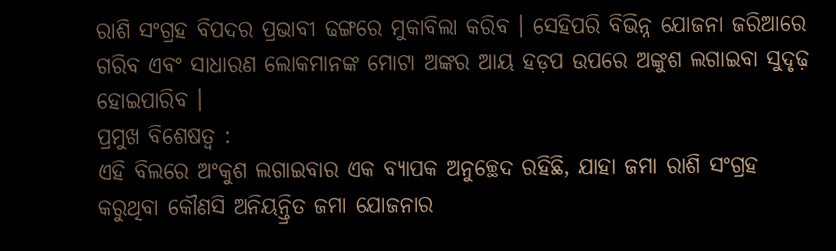ରାଶି ସଂଗ୍ରହ ବିପଦର ପ୍ରଭାବୀ ଢଙ୍ଗରେ ମୁକାବିଲା କରିବ । ସେହିପରି ବିଭିନ୍ନ ଯୋଜନା ଜରିଆରେ ଗରିବ ଏବଂ ସାଧାରଣ ଲୋକମାନଙ୍କ ମୋଟା ଅଙ୍କର ଆୟ ହଡ଼ପ ଉପରେ ଅଙ୍କୁଶ ଲଗାଇବା ସୁଦୃଢ଼ ହୋଇପାରିବ ।
ପ୍ରମୁଖ ବିଶେଷତ୍ୱ :
ଏହି ବିଲରେ ଅଂକୁଶ ଲଗାଇବାର ଏକ ବ୍ୟାପକ ଅନୁଚ୍ଛେଦ ରହିଛି, ଯାହା ଜମା ରାଶି ସଂଗ୍ରହ କରୁଥିବା କୌଣସି ଅନିୟନ୍ତ୍ରିତ ଜମା ଯୋଜନାର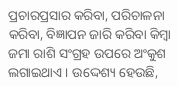ପ୍ରଚାରପ୍ରସାର କରିବା, ପରିଚାଳନା କରିବା, ବିଜ୍ଞାପନ ଜାରି କରିବା କିମ୍ବା ଜମା ରାଶି ସଂଗ୍ରହ ଉପରେ ଅଂକୁଶ ଲଗାଇଥାଏ । ଉଦ୍ଦେଶ୍ୟ ହେଉଛି,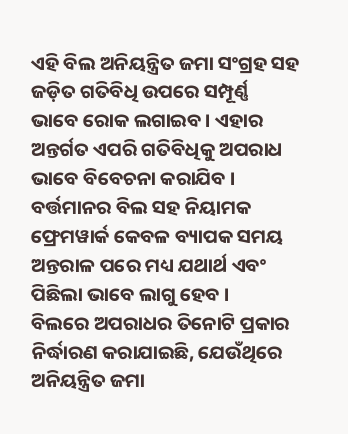ଏହି ବିଲ ଅନିୟନ୍ତ୍ରିତ ଜମା ସଂଗ୍ରହ ସହ ଜଡ଼ିତ ଗତିବିଧି ଉପରେ ସମ୍ପୂର୍ଣ୍ଣ ଭାବେ ରୋକ ଲଗାଇବ । ଏହାର ଅନ୍ତର୍ଗତ ଏପରି ଗତିବିଧିକୁ ଅପରାଧ ଭାବେ ବିବେଚନା କରାଯିବ । ବର୍ତ୍ତମାନର ବିଲ ସହ ନିୟାମକ ଫ୍ରେମୱାର୍କ କେବଳ ବ୍ୟାପକ ସମୟ ଅନ୍ତରାଳ ପରେ ମଧ୍ୟ ଯଥାର୍ଥ ଏବଂ ପିଛିଲା ଭାବେ ଲାଗୁ ହେବ ।
ବିଲରେ ଅପରାଧର ତିନୋଟି ପ୍ରକାର ନିର୍ଦ୍ଧାରଣ କରାଯାଇଛି, ଯେଉଁଥିରେ ଅନିୟନ୍ତ୍ରିତ ଜମା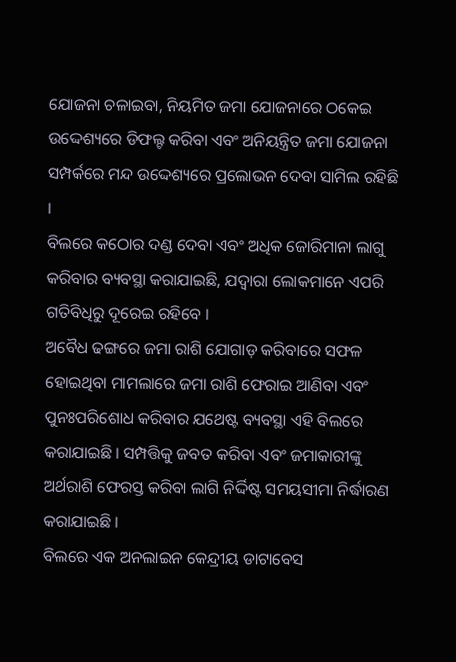ଯୋଜନା ଚଳାଇବା, ନିୟମିତ ଜମା ଯୋଜନାରେ ଠକେଇ ଉଦ୍ଦେଶ୍ୟରେ ଡିଫଲ୍ଟ କରିବା ଏବଂ ଅନିୟନ୍ତ୍ରିତ ଜମା ଯୋଜନା ସମ୍ପର୍କରେ ମନ୍ଦ ଉଦ୍ଦେଶ୍ୟରେ ପ୍ରଲୋଭନ ଦେବା ସାମିଲ ରହିଛି ।
ବିଲରେ କଠୋର ଦଣ୍ଡ ଦେବା ଏବଂ ଅଧିକ ଜୋରିମାନା ଲାଗୁ କରିବାର ବ୍ୟବସ୍ଥା କରାଯାଇଛି, ଯଦ୍ଵାରା ଲୋକମାନେ ଏପରି ଗତିବିଧିରୁ ଦୂରେଇ ରହିବେ ।
ଅବୈଧ ଢଙ୍ଗରେ ଜମା ରାଶି ଯୋଗାଡ଼ କରିବାରେ ସଫଳ ହୋଇଥିବା ମାମଲାରେ ଜମା ରାଶି ଫେରାଇ ଆଣିବା ଏବଂ ପୁନଃପରିଶୋଧ କରିବାର ଯଥେଷ୍ଟ ବ୍ୟବସ୍ଥା ଏହି ବିଲରେ କରାଯାଇଛି । ସମ୍ପତ୍ତିକୁ ଜବତ କରିବା ଏବଂ ଜମାକାରୀଙ୍କୁ ଅର୍ଥରାଶି ଫେରସ୍ତ କରିବା ଲାଗି ନିର୍ଦ୍ଦିଷ୍ଟ ସମୟସୀମା ନିର୍ଦ୍ଧାରଣ କରାଯାଇଛି ।
ବିଲରେ ଏକ ଅନଲାଇନ କେନ୍ଦ୍ରୀୟ ଡାଟାବେସ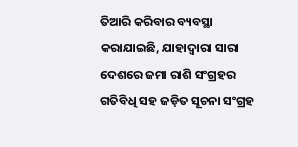ତିଆରି କରିବାର ବ୍ୟବସ୍ଥା କରାଯାଇଛି, ଯାହାଦ୍ୱାରା ସାରା ଦେଶରେ ଜମା ରାଶି ସଂଗ୍ରହର ଗତିବିଧି ସହ ଜଡ଼ିତ ସୂଚନା ସଂଗ୍ରହ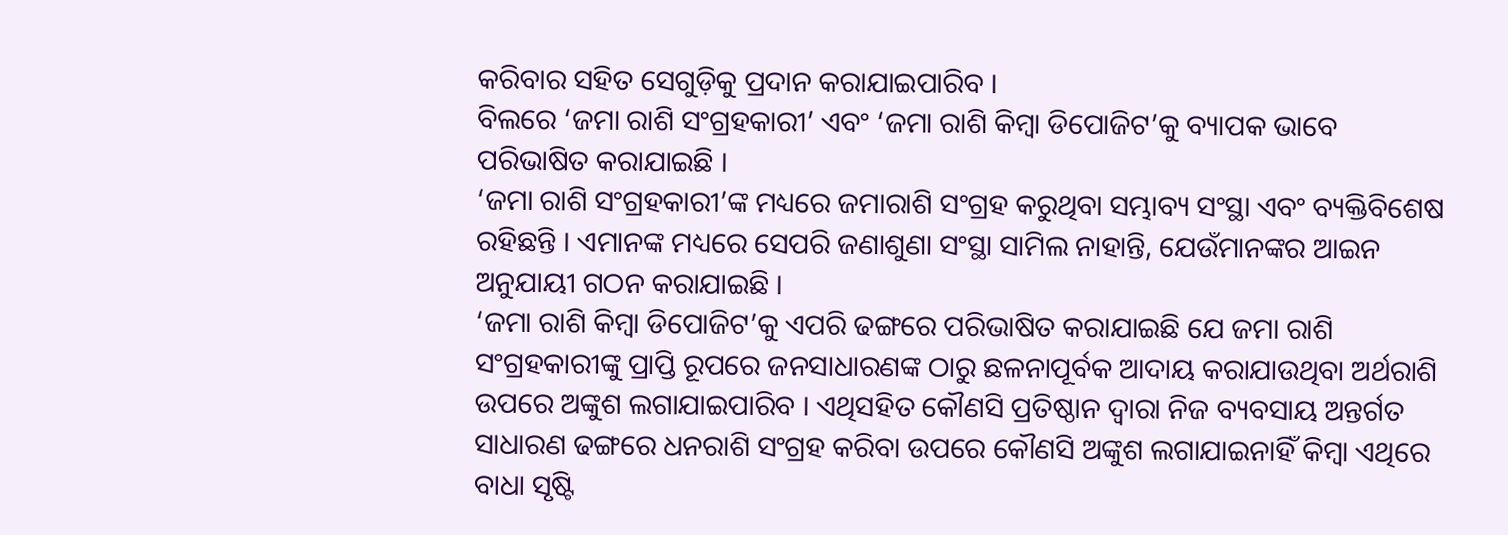କରିବାର ସହିତ ସେଗୁଡ଼ିକୁ ପ୍ରଦାନ କରାଯାଇପାରିବ ।
ବିଲରେ ‘ଜମା ରାଶି ସଂଗ୍ରହକାରୀ’ ଏବଂ ‘ଜମା ରାଶି କିମ୍ବା ଡିପୋଜିଟ’କୁ ବ୍ୟାପକ ଭାବେ ପରିଭାଷିତ କରାଯାଇଛି ।
‘ଜମା ରାଶି ସଂଗ୍ରହକାରୀ’ଙ୍କ ମଧ୍ୟରେ ଜମାରାଶି ସଂଗ୍ରହ କରୁଥିବା ସମ୍ଭାବ୍ୟ ସଂସ୍ଥା ଏବଂ ବ୍ୟକ୍ତିବିଶେଷ ରହିଛନ୍ତି । ଏମାନଙ୍କ ମଧ୍ୟରେ ସେପରି ଜଣାଶୁଣା ସଂସ୍ଥା ସାମିଲ ନାହାନ୍ତି, ଯେଉଁମାନଙ୍କର ଆଇନ ଅନୁଯାୟୀ ଗଠନ କରାଯାଇଛି ।
‘ଜମା ରାଶି କିମ୍ବା ଡିପୋଜିଟ’କୁ ଏପରି ଢଙ୍ଗରେ ପରିଭାଷିତ କରାଯାଇଛି ଯେ ଜମା ରାଶି ସଂଗ୍ରହକାରୀଙ୍କୁ ପ୍ରାପ୍ତି ରୂପରେ ଜନସାଧାରଣଙ୍କ ଠାରୁ ଛଳନାପୂର୍ବକ ଆଦାୟ କରାଯାଉଥିବା ଅର୍ଥରାଶି ଉପରେ ଅଙ୍କୁଶ ଲଗାଯାଇପାରିବ । ଏଥିସହିତ କୌଣସି ପ୍ରତିଷ୍ଠାନ ଦ୍ୱାରା ନିଜ ବ୍ୟବସାୟ ଅନ୍ତର୍ଗତ ସାଧାରଣ ଢଙ୍ଗରେ ଧନରାଶି ସଂଗ୍ରହ କରିବା ଉପରେ କୌଣସି ଅଙ୍କୁଶ ଲଗାଯାଇନାହିଁ କିମ୍ବା ଏଥିରେ ବାଧା ସୃଷ୍ଟି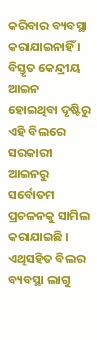କରିବାର ବ୍ୟବସ୍ଥା କରାଯାଇନାହିଁ ।
ବିସ୍ତୃତ କେନ୍ଦ୍ରୀୟ ଆଇନ ହୋଇଥିବା ଦୃଷ୍ଟିରୁ ଏହି ବିଲରେ ସରକାରୀ ଆଇନରୁ ସର୍ବୋତମ ପ୍ରଚଳନକୁ ସାମିଲ କରାଯାଇଛି । ଏଥିସହିତ ବିଲର ବ୍ୟବସ୍ଥା ଲାଗୁ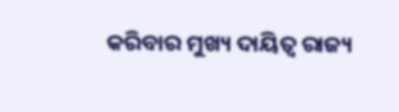କରିବାର ମୁଖ୍ୟ ଦାୟିତ୍ୱ ରାଜ୍ୟ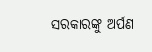ସରକାରଙ୍କୁ ଅର୍ପଣ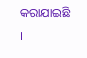କରାଯାଇଛି ।